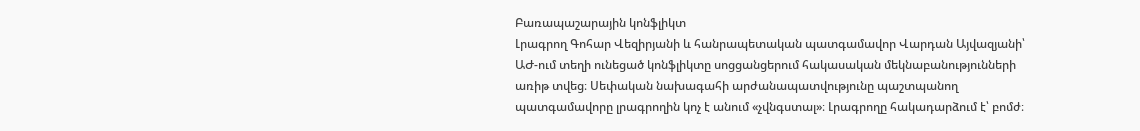Բառապաշարային կոնֆլիկտ
Լրագրող Գոհար Վեզիրյանի և հանրապետական պատգամավոր Վարդան Այվազյանի՝ ԱԺ-ում տեղի ունեցած կոնֆլիկտը սոցցանցերում հակասական մեկնաբանությունների առիթ տվեց։ Սեփական նախագահի արժանապատվությունը պաշտպանող պատգամավորը լրագրողին կոչ է անում «չվնգստալ»։ Լրագրողը հակադարձում է՝ բոմժ։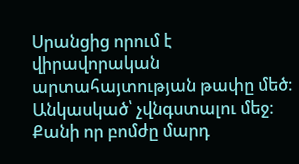Սրանցից որում է վիրավորական արտահայտության թափը մեծ։ Անկասկած՝ չվնգստալու մեջ։ Քանի որ բոմժը մարդ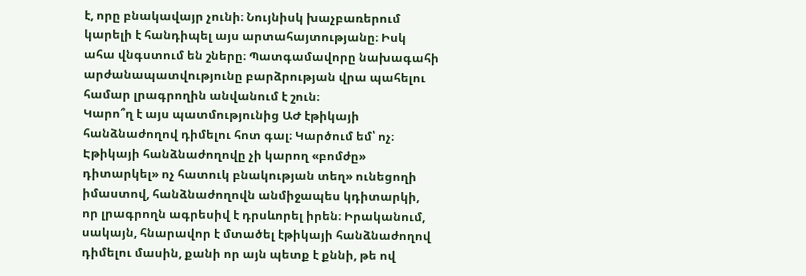է, որը բնակավայր չունի։ Նույնիսկ խաչբառերում կարելի է հանդիպել այս արտահայտությանը։ Իսկ ահա վնգստում են շները։ Պատգամավորը նախագահի արժանապատվությունը բարձրության վրա պահելու համար լրագրողին անվանում է շուն։
Կարո՞ղ է այս պատմությունից ԱԺ էթիկայի հանձնաժողով դիմելու հոտ գալ։ Կարծում եմ՝ ոչ։ Էթիկայի հանձնաժողովը չի կարող «բոմժը» դիտարկել» ոչ հատուկ բնակության տեղ» ունեցողի իմաստով, հանձնաժողովն անմիջապես կդիտարկի, որ լրագրողն ագրեսիվ է դրսևորել իրեն։ Իրականում, սակայն, հնարավոր է մտածել էթիկայի հանձնաժողով դիմելու մասին, քանի որ այն պետք է քննի, թե ով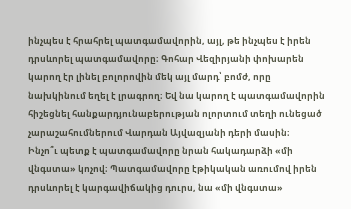ինչպես է հրահրել պատգամավորին, այլ, թե ինչպես է իրեն դրսևորել պատգամավորը։ Գոհար Վեզիրյանի փոխարեն կարող էր լինել բոլորովին մեկ այլ մարդ՝ բոմժ, որը նախկինում եղել է լրագրող։ Եվ նա կարող է պատգամավորին հիշեցնել հանքարդյունաբերության ոլորտում տեղի ունեցած չարաշահումներում Վարդան Այվազյանի դերի մասին։
Ինչո՞ւ պետք է պատգամավորը նրան հակադարձի «մի վնգստա» կոչով։ Պատգամավորը էթիկական առումով իրեն դրսևորել է կարգավիճակից դուրս, նա «մի վնգստա»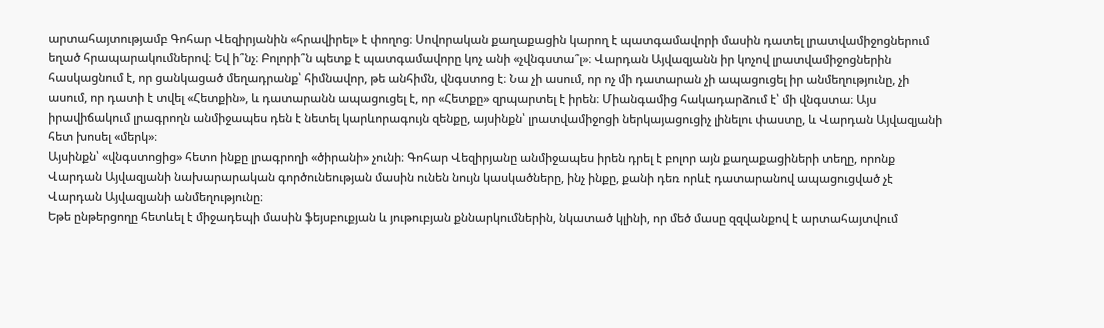արտահայտությամբ Գոհար Վեզիրյանին «հրավիրել» է փողոց։ Սովորական քաղաքացին կարող է պատգամավորի մասին դատել լրատվամիջոցներում եղած հրապարակումներով։ Եվ ի՞նչ։ Բոլորի՞ն պետք է պատգամավորը կոչ անի «չվնգստա՞լ»։ Վարդան Այվազյանն իր կոչով լրատվամիջոցներին հասկացնում է, որ ցանկացած մեղադրանք՝ հիմնավոր, թե անհիմն, վնգստոց է։ Նա չի ասում, որ ոչ մի դատարան չի ապացուցել իր անմեղությունը, չի ասում, որ դատի է տվել «Հետքին», և դատարանն ապացուցել է, որ «Հետքը» զրպարտել է իրեն։ Միանգամից հակադարձում է՝ մի վնգստա։ Այս իրավիճակում լրագրողն անմիջապես դեն է նետել կարևորագույն զենքը, այսինքն՝ լրատվամիջոցի ներկայացուցիչ լինելու փաստը, և Վարդան Այվազյանի հետ խոսել «մերկ»։
Այսինքն՝ «վնգստոցից» հետո ինքը լրագրողի «ծիրանի» չունի։ Գոհար Վեզիրյանը անմիջապես իրեն դրել է բոլոր այն քաղաքացիների տեղը, որոնք Վարդան Այվազյանի նախարարական գործունեության մասին ունեն նույն կասկածները, ինչ ինքը, քանի դեռ որևէ դատարանով ապացուցված չէ Վարդան Այվազյանի անմեղությունը։
Եթե ընթերցողը հետևել է միջադեպի մասին ֆեյսբուքյան և յութուբյան քննարկումներին, նկատած կլինի, որ մեծ մասը զզվանքով է արտահայտվում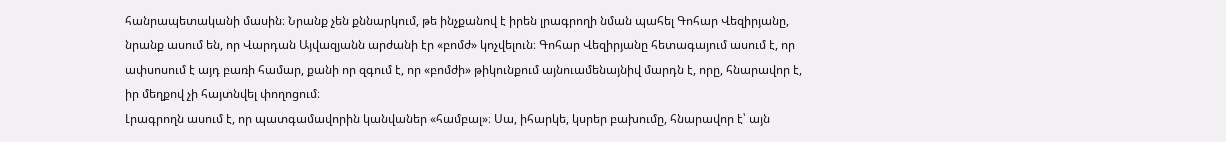հանրապետականի մասին։ Նրանք չեն քննարկում, թե ինչքանով է իրեն լրագրողի նման պահել Գոհար Վեզիրյանը, նրանք ասում են, որ Վարդան Այվազյանն արժանի էր «բոմժ» կոչվելուն։ Գոհար Վեզիրյանը հետագայում ասում է, որ ափսոսում է այդ բառի համար, քանի որ զգում է, որ «բոմժի» թիկունքում այնուամենայնիվ մարդն է, որը, հնարավոր է, իր մեղքով չի հայտնվել փողոցում։
Լրագրողն ասում է, որ պատգամավորին կանվաներ «համբալ»։ Սա, իհարկե, կսրեր բախումը, հնարավոր է՝ այն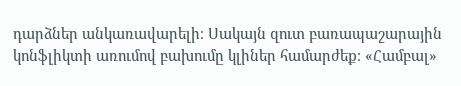դարձներ անկառավարելի։ Սակայն զուտ բառապաշարային կոնֆլիկտի առումով բախումը կլիներ համարժեք։ «Համբալ»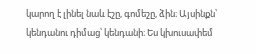կարող է լինել նաև էշը, գոմեշը, ձին։ Այսինքն՝ կենդանու դիմաց՝ կենդանի։ Ես կխուսափեմ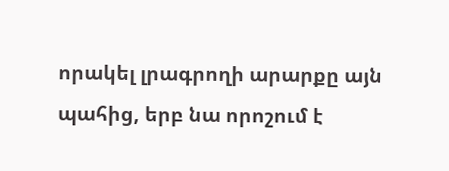որակել լրագրողի արարքը այն պահից, երբ նա որոշում է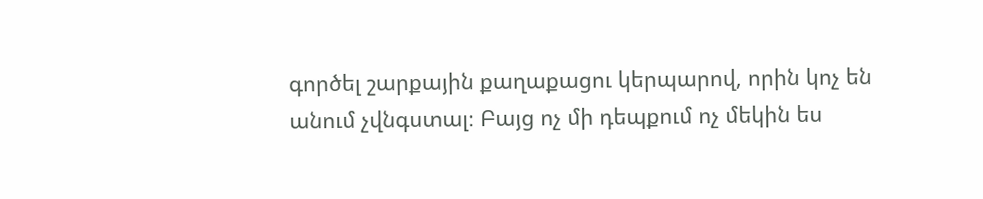գործել շարքային քաղաքացու կերպարով, որին կոչ են անում չվնգստալ։ Բայց ոչ մի դեպքում ոչ մեկին ես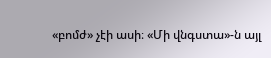«բոմժ» չէի ասի։ «Մի վնգստա»-ն այլ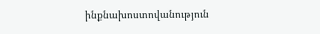ինքնախոստովանություն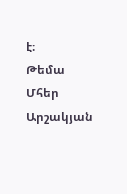է։
Թեմա
Մհեր Արշակյան